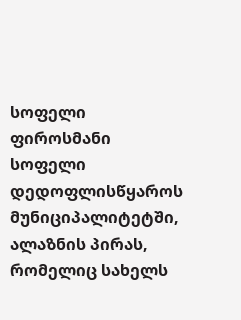სოფელი
ფიროსმანი
სოფელი დედოფლისწყაროს მუნიციპალიტეტში, ალაზნის პირას, რომელიც სახელს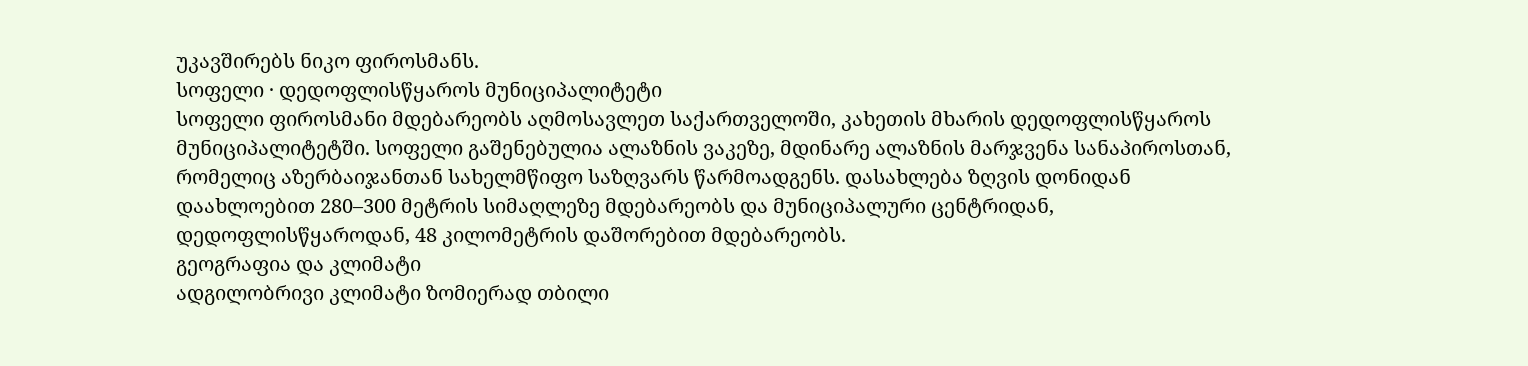უკავშირებს ნიკო ფიროსმანს.
სოფელი · დედოფლისწყაროს მუნიციპალიტეტი
სოფელი ფიროსმანი მდებარეობს აღმოსავლეთ საქართველოში, კახეთის მხარის დედოფლისწყაროს მუნიციპალიტეტში. სოფელი გაშენებულია ალაზნის ვაკეზე, მდინარე ალაზნის მარჯვენა სანაპიროსთან, რომელიც აზერბაიჯანთან სახელმწიფო საზღვარს წარმოადგენს. დასახლება ზღვის დონიდან დაახლოებით 280–300 მეტრის სიმაღლეზე მდებარეობს და მუნიციპალური ცენტრიდან, დედოფლისწყაროდან, 48 კილომეტრის დაშორებით მდებარეობს.
გეოგრაფია და კლიმატი
ადგილობრივი კლიმატი ზომიერად თბილი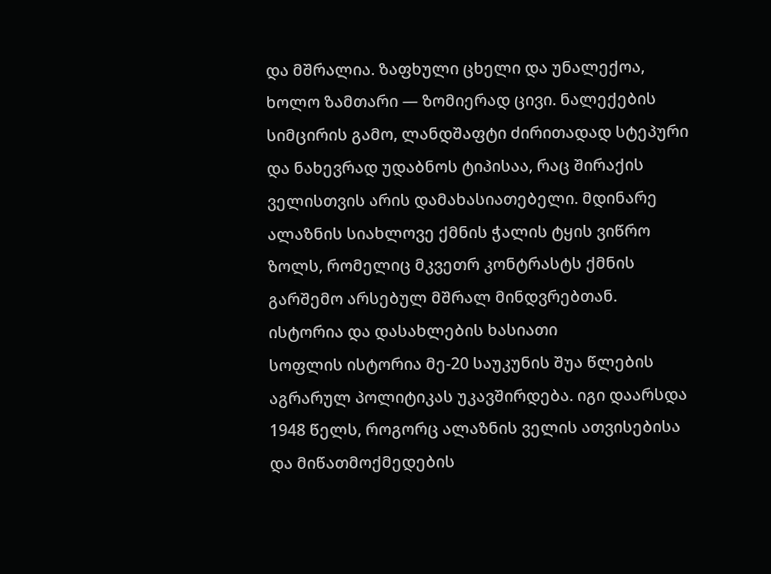და მშრალია. ზაფხული ცხელი და უნალექოა, ხოლო ზამთარი — ზომიერად ცივი. ნალექების სიმცირის გამო, ლანდშაფტი ძირითადად სტეპური და ნახევრად უდაბნოს ტიპისაა, რაც შირაქის ველისთვის არის დამახასიათებელი. მდინარე ალაზნის სიახლოვე ქმნის ჭალის ტყის ვიწრო ზოლს, რომელიც მკვეთრ კონტრასტს ქმნის გარშემო არსებულ მშრალ მინდვრებთან.
ისტორია და დასახლების ხასიათი
სოფლის ისტორია მე-20 საუკუნის შუა წლების აგრარულ პოლიტიკას უკავშირდება. იგი დაარსდა 1948 წელს, როგორც ალაზნის ველის ათვისებისა და მიწათმოქმედების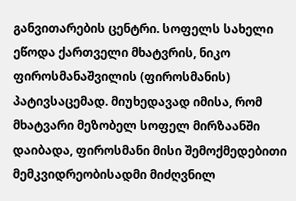განვითარების ცენტრი. სოფელს სახელი ეწოდა ქართველი მხატვრის, ნიკო ფიროსმანაშვილის (ფიროსმანის) პატივსაცემად. მიუხედავად იმისა, რომ მხატვარი მეზობელ სოფელ მირზაანში დაიბადა, ფიროსმანი მისი შემოქმედებითი მემკვიდრეობისადმი მიძღვნილ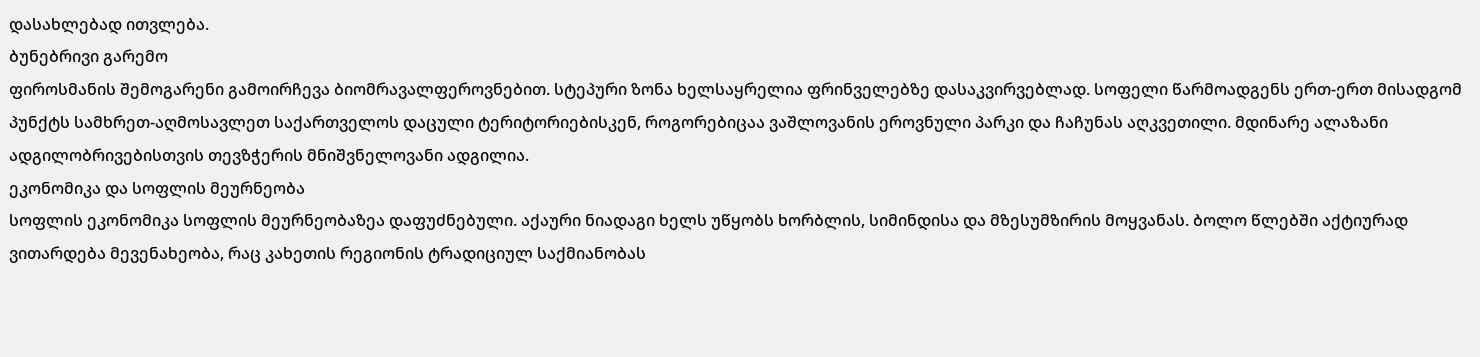დასახლებად ითვლება.
ბუნებრივი გარემო
ფიროსმანის შემოგარენი გამოირჩევა ბიომრავალფეროვნებით. სტეპური ზონა ხელსაყრელია ფრინველებზე დასაკვირვებლად. სოფელი წარმოადგენს ერთ-ერთ მისადგომ პუნქტს სამხრეთ-აღმოსავლეთ საქართველოს დაცული ტერიტორიებისკენ, როგორებიცაა ვაშლოვანის ეროვნული პარკი და ჩაჩუნას აღკვეთილი. მდინარე ალაზანი ადგილობრივებისთვის თევზჭერის მნიშვნელოვანი ადგილია.
ეკონომიკა და სოფლის მეურნეობა
სოფლის ეკონომიკა სოფლის მეურნეობაზეა დაფუძნებული. აქაური ნიადაგი ხელს უწყობს ხორბლის, სიმინდისა და მზესუმზირის მოყვანას. ბოლო წლებში აქტიურად ვითარდება მევენახეობა, რაც კახეთის რეგიონის ტრადიციულ საქმიანობას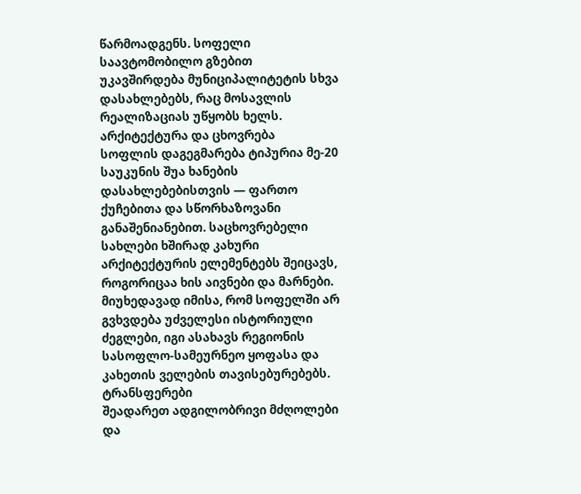წარმოადგენს. სოფელი საავტომობილო გზებით უკავშირდება მუნიციპალიტეტის სხვა დასახლებებს, რაც მოსავლის რეალიზაციას უწყობს ხელს.
არქიტექტურა და ცხოვრება
სოფლის დაგეგმარება ტიპურია მე-20 საუკუნის შუა ხანების დასახლებებისთვის — ფართო ქუჩებითა და სწორხაზოვანი განაშენიანებით. საცხოვრებელი სახლები ხშირად კახური არქიტექტურის ელემენტებს შეიცავს, როგორიცაა ხის აივნები და მარნები. მიუხედავად იმისა, რომ სოფელში არ გვხვდება უძველესი ისტორიული ძეგლები, იგი ასახავს რეგიონის სასოფლო-სამეურნეო ყოფასა და კახეთის ველების თავისებურებებს.
ტრანსფერები
შეადარეთ ადგილობრივი მძღოლები და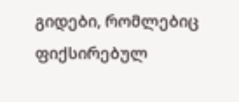გიდები, რომლებიც ფიქსირებულ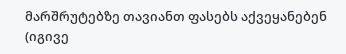მარშრუტებზე თავიანთ ფასებს აქვეყანებენ (იგივე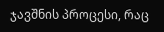ჯავშნის პროცესი, რაც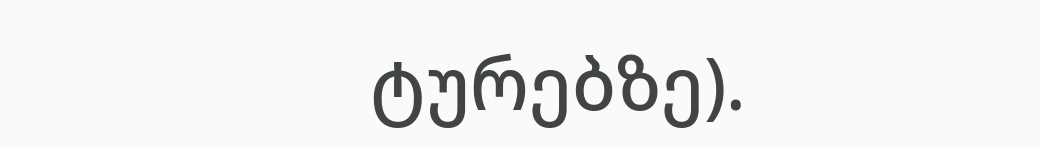ტურებზე).